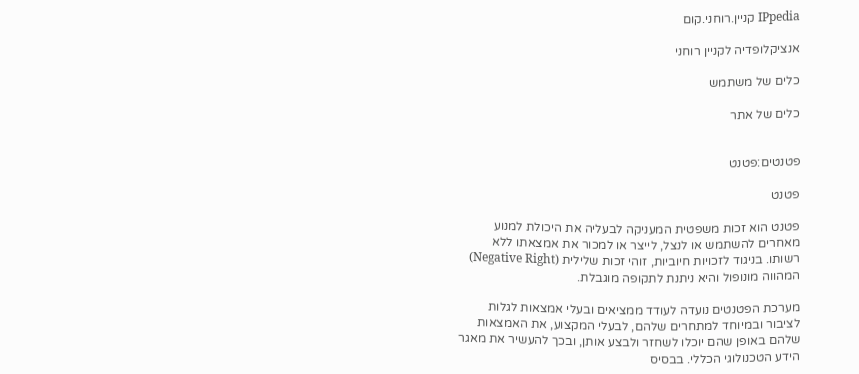IPpedia קניין.רוחני.קום

אנציקלופדיה לקניין רוחני

כלים של משתמש

כלים של אתר


פטנטים:פטנט

פטנט

פטנט הוא זכות משפטית המעניקה לבעליה את היכולת למנוע מאחרים להשתמש או לנצל, לייצר או למכור את אמצאתו ללא רשותו. בניגוד לזכויות חיוביות, זוהי זכות שלילית (Negative Right) המהווה מונופול והיא ניתנת לתקופה מוגבלת.

מערכת הפטנטים נועדה לעודד ממציאים ובעלי אמצאות לגלות לציבור ובמיוחד למתחרים שלהם, לבעלי המקצוע, את האמצאות שלהם באופן שהם יוכלו לשחזר ולבצע אותן, ובכך להעשיר את מאגר הידע הטכנולוגי הכללי. בבסיס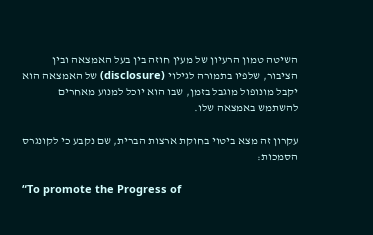השיטה טמון הרעיון של מעין חוזה בין בעל האמצאה ובין הציבור, שלפיו בתמורה לגילוי (disclosure) של האמצאה הוא יקבל מונופול מוגבל בזמן, שבו הוא יוכל למנוע מאחרים להשתמש באמצאה שלו.

עקרון זה מצא ביטוי בחוקת ארצות הברית, שם נקבע כי לקונגרס הסמכות:

“To promote the Progress of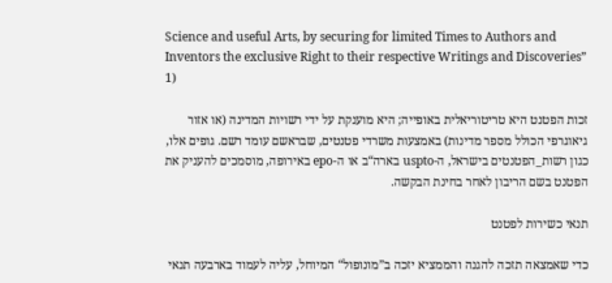Science and useful Arts, by securing for limited Times to Authors and Inventors the exclusive Right to their respective Writings and Discoveries” 1)

זכות הפטנט היא טריטוריאלית באופייה; היא מוענקת על ידי רשויות המדינה (או אזור גיאוגרפי הכולל מספר מדינות) באמצעות משרדי פטנטים, שבראשם עומד רשם. גופים אלו, כגון רשות_הפטנטים בישראל, ה-uspto בארה“ב או ה-epo באירופה, מוסמכים להעניק את הפטנט בשם הריבון לאחר בחינת הבקשה.

תנאי כשירות לפטנט

כדי שאמצאה תזכה להגנה והממציא יזכה ב”מונופול“ המיוחל, עליה לעמוד בארבעה תנאי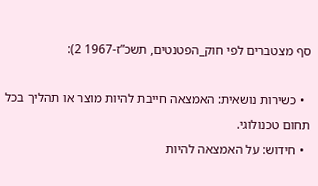סף מצטברים לפי חוק_הפטנטים, תשכ”ז-1967 2):

  • כשירות נושאית: האמצאה חייבת להיות מוצר או תהליך בכל תחום טכנולוגי.
  • חידוש: על האמצאה להיות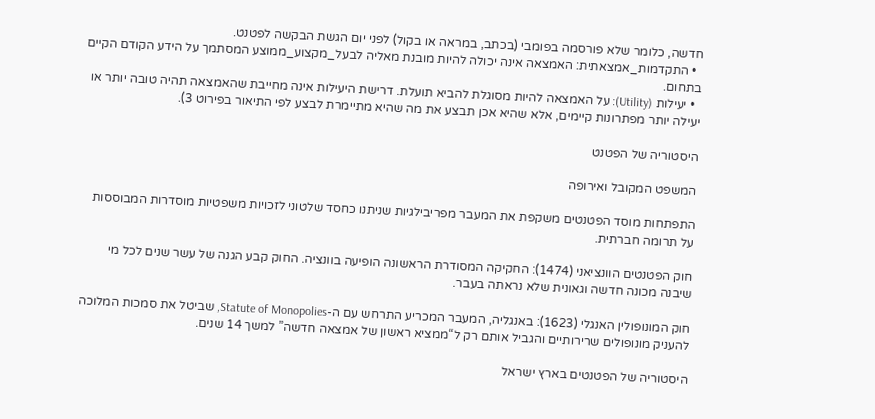חדשה, כלומר שלא פורסמה בפומבי (בכתב, במראה או בקול) לפני יום הגשת הבקשה לפטנט.
  • התקדמות_אמצאתית: האמצאה אינה יכולה להיות מובנת מאליה לבעל_מקצוע_ממוצע המסתמך על הידע הקודם הקיים בתחום.
  • יעילות (Utility): על האמצאה להיות מסוגלת להביא תועלת. דרישת היעילות אינה מחייבת שהאמצאה תהיה טובה יותר או יעילה יותר מפתרונות קיימים, אלא שהיא אכן תבצע את מה שהיא מתיימרת לבצע לפי התיאור בפירוט 3).

היסטוריה של הפטנט

המשפט המקובל ואירופה

התפתחות מוסד הפטנטים משקפת את המעבר מפריבילגיות שניתנו כחסד שלטוני לזכויות משפטיות מוסדרות המבוססות על תרומה חברתית.

חוק הפטנטים הוונציאני (1474): החקיקה המסודרת הראשונה הופיעה בוונציה. החוק קבע הגנה של עשר שנים לכל מי שיבנה מכונה חדשה וגאונית שלא נראתה בעבר.

חוק המונופולין האנגלי (1623): באנגליה, המעבר המכריע התרחש עם ה-Statute of Monopolies, שביטל את סמכות המלוכה להעניק מונופולים שרירותיים והגביל אותם רק ל“ממציא ראשון של אמצאה חדשה” למשך 14 שנים.

היסטוריה של הפטנטים בארץ ישראל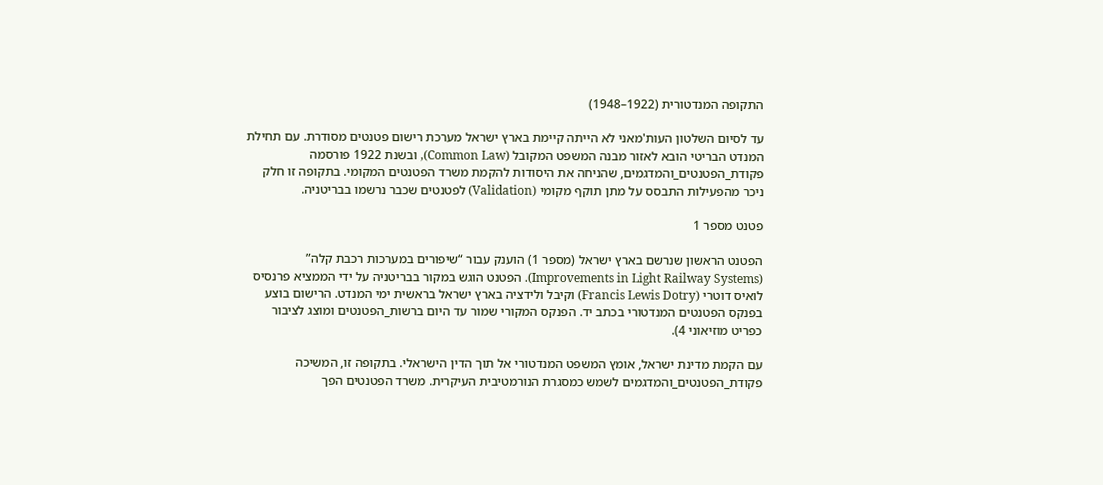התקופה המנדטורית (1922–1948)

עד לסיום השלטון העות'מאני לא הייתה קיימת בארץ ישראל מערכת רישום פטנטים מסודרת. עם תחילת המנדט הבריטי הובא לאזור מבנה המשפט המקובל (Common Law), ובשנת 1922 פורסמה פקודת_הפטנטים_והמדגמים, שהניחה את היסודות להקמת משרד הפטנטים המקומי. בתקופה זו חלק ניכר מהפעילות התבסס על מתן תוקף מקומי (Validation) לפטנטים שכבר נרשמו בבריטניה.

פטנט מספר 1

הפטנט הראשון שנרשם בארץ ישראל (מספר 1) הוענק עבור “שיפורים במערכות רכבת קלה” (Improvements in Light Railway Systems). הפטנט הוגש במקור בבריטניה על ידי הממציא פרנסיס לואיס דוטרי (Francis Lewis Dotry) וקיבל ולידציה בארץ ישראל בראשית ימי המנדט. הרישום בוצע בפנקס הפטנטים המנדטורי בכתב יד. הפנקס המקורי שמור עד היום ברשות_הפטנטים ומוצג לציבור כפריט מוזיאוני 4).

עם הקמת מדינת ישראל, אומץ המשפט המנדטורי אל תוך הדין הישראלי. בתקופה זו, המשיכה פקודת_הפטנטים_והמדגמים לשמש כמסגרת הנורמטיבית העיקרית. משרד הפטנטים הפך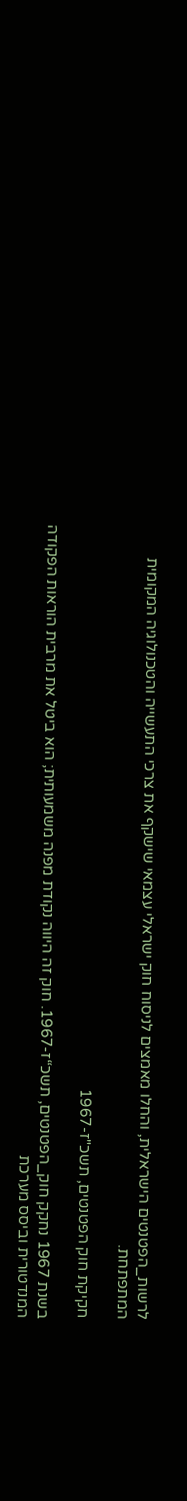לרשות_הפטנטים הישראלית, והחלו מאמצים לניסוח חוק ישראלי עצמאי שישקף את צרכי התעשייה והטכנולוגיה המקומית המתפתחת.

חקיקת חוק הפטנטים, תשכ"ז-1967

בשנת 1967 נחקק חוק_הפטנטים, תשכ“ז-1967. חוק זה היווה נקודת מפנה משמעותית; הוא ביטל את מרבית הוראות הפקודה המנדטורית וביסס מערכת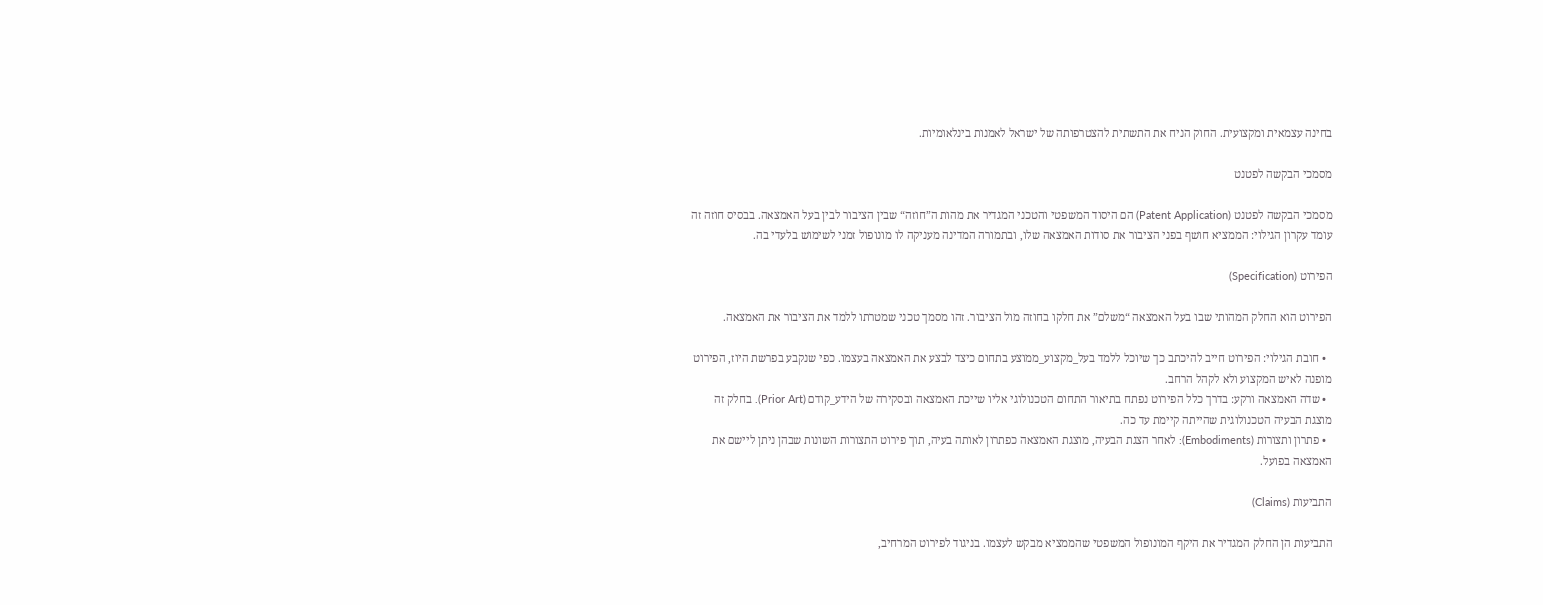בחינה עצמאית ומקצועית. החוק הניח את התשתית להצטרפותה של ישראל לאמנות בינלאומיות.

מסמכי הבקשה לפטנט

מסמכי הבקשה לפטנט (Patent Application) הם היסוד המשפטי והטכני המגדיר את מהות ה”חוזה“ שבין הציבור לבין בעל האמצאה. בבסיס חוזה זה עומד עקרון הגילוי: הממציא חושף בפני הציבור את סודות האמצאה שלו, ובתמורה המדינה מעניקה לו מונופול זמני לשימוש בלעדי בה.

הפירוט (Specification)

הפירוט הוא החלק המהותי שבו בעל האמצאה “משלם” את חלקו בחוזה מול הציבור. זהו מסמך טכני שמטרתו ללמד את הציבור את האמצאה.

  • חובת הגילוי: הפירוט חייב להיכתב כך שיוכל ללמד בעל_מקצוע_ממוצע בתחום כיצד לבצע את האמצאה בעצמו. כפי שנקבע בפרשת היוז, הפירוט מופנה לאיש המקצוע ולא לקהל הרחב.
  • שדה האמצאה ורקע: בדרך כלל הפירוט נפתח בתיאור התחום הטכנולוגי אליו שייכת האמצאה ובסקירה של הידע_קודם (Prior Art). בחלק זה מוצגת הבעיה הטכנולוגית שהייתה קיימת עד כה.
  • פתרון ותצורות (Embodiments): לאחר הצגת הבעיה, מוצגת האמצאה כפתרון לאותה בעיה, תוך פירוט התצורות השונות שבהן ניתן ליישם את האמצאה בפועל.

התביעות (Claims)

התביעות הן החלק המגדיר את היקף המונופול המשפטי שהממציא מבקש לעצמו. בניגוד לפירוט המרחיב,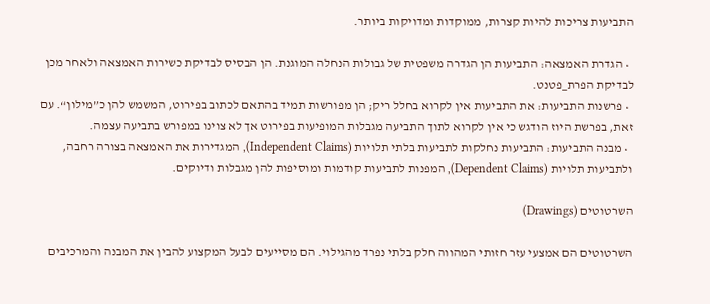התביעות צריכות להיות קצרות, ממוקדות ומדויקות ביותר.

  • הגדרת האמצאה: התביעות הן הגדרה משפטית של גבולות הנחלה המוגנת. הן הבסיס לבדיקת כשירות האמצאה ולאחר מכן לבדיקת הפרת_פטנט.
  • פרשנות התביעות: את התביעות אין לקרוא בחלל ריק; הן מפורשות תמיד בהתאם לכתוב בפירוט, המשמש להן כ”מילון“. עם זאת, בפרשת היוז הודגש כי אין לקרוא לתוך התביעה מגבלות המופיעות בפירוט אך לא צוינו במפורש בתביעה עצמה.
  • מבנה התביעות: התביעות נחלקות לתביעות בלתי תלויות (Independent Claims), המגדירות את האמצאה בצורה רחבה, ולתביעות תלויות (Dependent Claims), המפנות לתביעות קודמות ומוסיפות להן מגבלות ודיוקים.

השרטוטים (Drawings)

השרטוטים הם אמצעי עזר חזותי המהווה חלק בלתי נפרד מהגילוי. הם מסייעים לבעל המקצוע להבין את המבנה והמרכיבים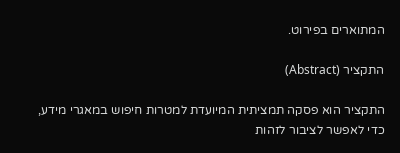המתוארים בפירוט.

התקציר (Abstract)

התקציר הוא פסקה תמציתית המיועדת למטרות חיפוש במאגרי מידע, כדי לאפשר לציבור לזהות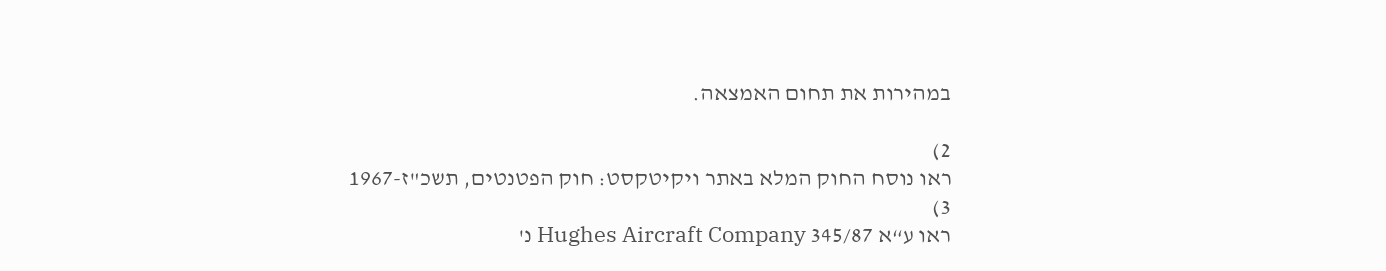במהירות את תחום האמצאה.

2)
ראו נוסח החוק המלא באתר ויקיטקסט: חוק הפטנטים, תשכ"ז-1967
3)
ראו ע“א 345/87 Hughes Aircraft Company נ'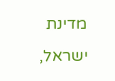מדינת ישראל,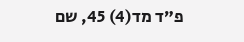פ”ד מד(4) 45, שם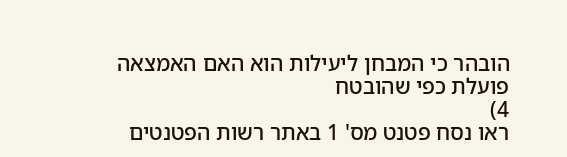הובהר כי המבחן ליעילות הוא האם האמצאה פועלת כפי שהובטח
4)
ראו נסח פטנט מס' 1 באתר רשות הפטנטים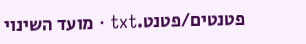פטנטים/פטנט.txt · מועד השינוי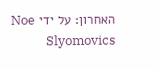האחרון: על ידי Noe Slyomovics